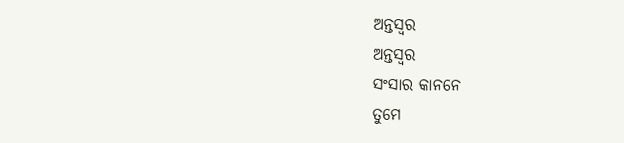ଅନ୍ତସ୍ୱର
ଅନ୍ତସ୍ୱର
ସଂସାର କାନନେ
ତୁମେ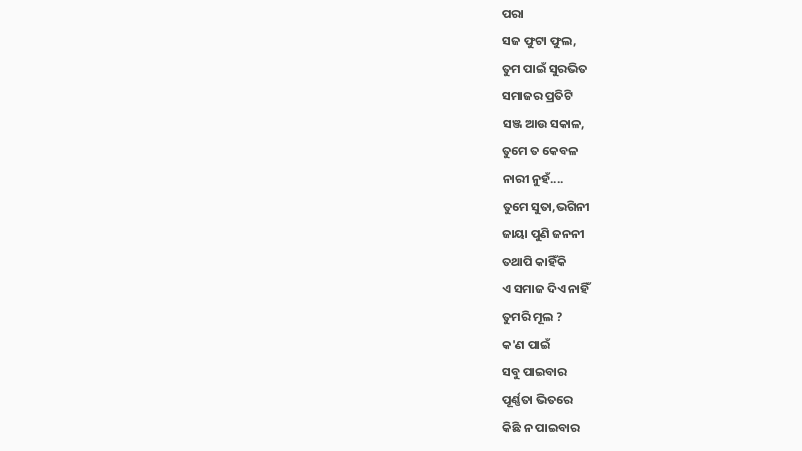ପରା
ସଜ ଫୁଟା ଫୁଲ,
ତୁମ ପାଇଁ ସୁରଭିତ
ସମାଜର ପ୍ରତିଟି
ସଞ୍ଜ ଆଉ ସକାଳ,
ତୁମେ ତ କେବଳ
ନାରୀ ନୁହଁ....
ତୁମେ ସୁତା,ଭଗିନୀ
ଜାୟା ପୁଣି ଜନନୀ
ତଥାପି କାହିଁକି
ଏ ସମାଜ ଦିଏ ନାହିଁ
ତୁମରି ମୂଲ ?
କ'ଣ ପାଇଁ
ସବୁ ପାଇବାର
ପୂର୍ଣ୍ଣତା ଭିତରେ
କିଛି ନ ପାଇବାର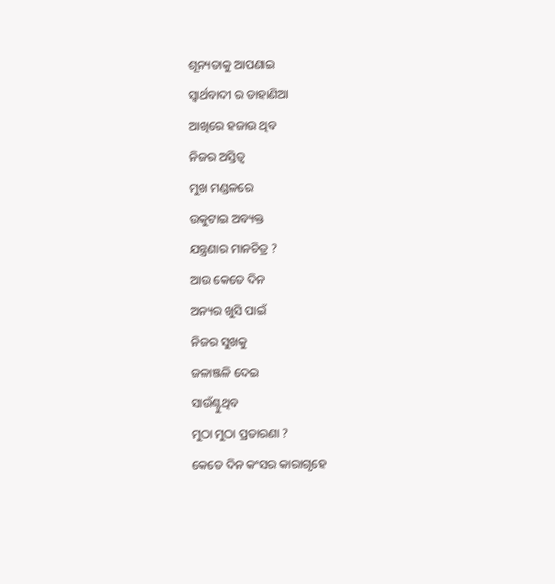ଶୂନ୍ୟତାକୁ ଆପଣାଇ
ସ୍ୱାର୍ଥବାଦୀ ର ଡାହାଣିଆ
ଆଖିରେ ହଜାଉ ଥିବ
ନିଜର ଅସ୍ତିତ୍ବ
ମୁଖ ମଣ୍ଡଳରେ
ଉକୁଟାଇ ଅବ୍ୟକ୍ତ
ଯନ୍ତ୍ରଣାର ମାନଚିତ୍ର ?
ଆଉ କେତେ ଦିନ
ଅନ୍ୟର ଖୁସି ପାଇଁ
ନିଜର ସୁଖକୁ
ଜଳାଞ୍ଜଳି ଦେଇ
ସାଉଁଣ୍ଟୁଥିବ
ମୁଠା ମୁଠା ପ୍ରତାରଣା ?
କେତେ ଦିନ କଂସର କାରାଗୃହେ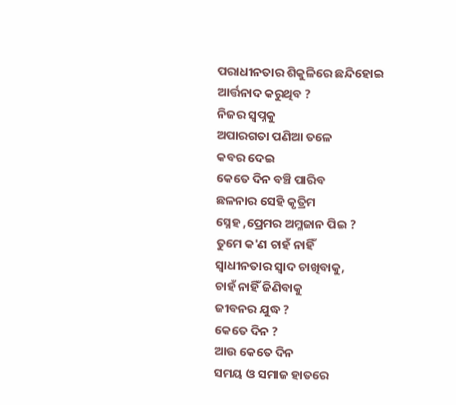ପରାଧୀନତାର ଶିକୁଳିରେ ଛନ୍ଦିହୋଇ
ଆର୍ତ୍ତନାଦ କରୁଥିବ ?
ନିଜର ସ୍ୱପ୍ନକୁ
ଅପାରଗତା ପଣିଆ ତଳେ
କବର ଦେଇ
କେତେ ଦିନ ବଞ୍ଚି ପାରିବ
ଛଳନାର ସେହି କୃତ୍ରିମ
ସ୍ନେହ ,ପ୍ରେମର ଅମ୍ଳଜାନ ପିଇ ?
ତୁମେ କ'ଣ ଚାହଁ ନାହିଁ
ସ୍ୱାଧୀନତାର ସ୍ୱାଦ ଚାଖିବାକୁ,
ଚାହଁ ନାହିଁ ଜିଣିବାକୁ
ଜୀବନର ଯୁଦ୍ଧ ?
କେତେ ଦିନ ?
ଆଉ କେତେ ଦିନ
ସମୟ ଓ ସମାଜ ହାତରେ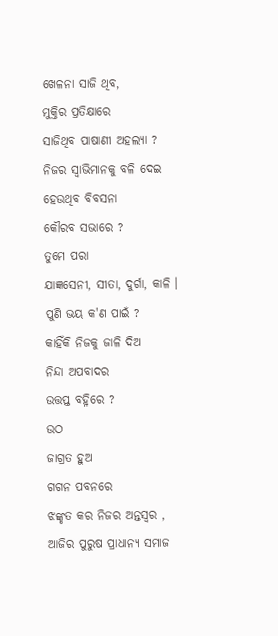ଖେଳନା ସାଜି ଥିବ,
ମୁକ୍ତିର ପ୍ରତିକ୍ଷାରେ
ସାଜିଥିବ ପାଷାଣୀ ଅହଲ୍ଯା ?
ନିଜର ସ୍ୱାଭିମାନକୁ ବଳି ଦେଇ
ହେଉଥିବ ବିବସନା
କୌରବ ସଭାରେ ?
ତୁମେ ପରା
ଯାଜ୍ଞସେନୀ, ସୀତା, ଦୁର୍ଗା, କାଳି ।
ପୁଣି ଭୟ କ'ଣ ପାଇଁ ?
କାହିଁକି ନିଜକୁ ଜାଳି ଦିଅ
ନିନ୍ଦା ଅପବାଦର
ଉତ୍ତପ୍ତ ବହ୍ନିରେ ?
ଉଠ
ଜାଗ୍ରତ ହୁଅ
ଗଗନ ପବନରେ
ଝଙ୍କୃତ କର ନିଜର ଅନ୍ତସ୍ୱର ,
ଆଜିର ପୁରୁଷ ପ୍ରାଧାନ୍ୟ ସମାଜ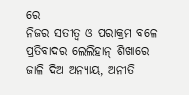ରେ
ନିଜର ସତୀତ୍ବ ଓ ପରାକ୍ରମ ବଳେ
ପ୍ରତିବାଦର ଲେଲିହାନ୍ ଶିଖାରେ
ଜାଳି ଦିଅ ଅନ୍ୟାୟ, ଅନୀତି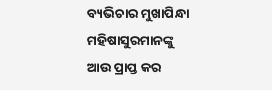ବ୍ୟଭିଚାର ମୁଖାପିନ୍ଧା
ମହିଷାସୁରମାନଙ୍କୁ
ଆଉ ପ୍ରାପ୍ତ କର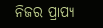ନିଜର ପ୍ରାପ୍ୟ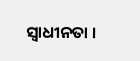ସ୍ୱାଧୀନତା ।